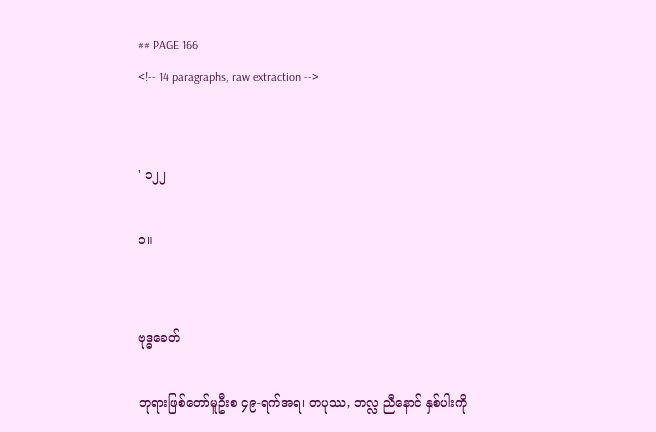## PAGE 166
<!-- 14 paragraphs, raw extraction -->


' ၁၂၂

၁။


ဗုဒ္ဓခေတ်

ဘုရားဖြစ်တော်မူဦးစ ၄၉-ရက်အရ၊ တပုဿ, ဘလ္လ ညီနောင် နှစ်ပါးကို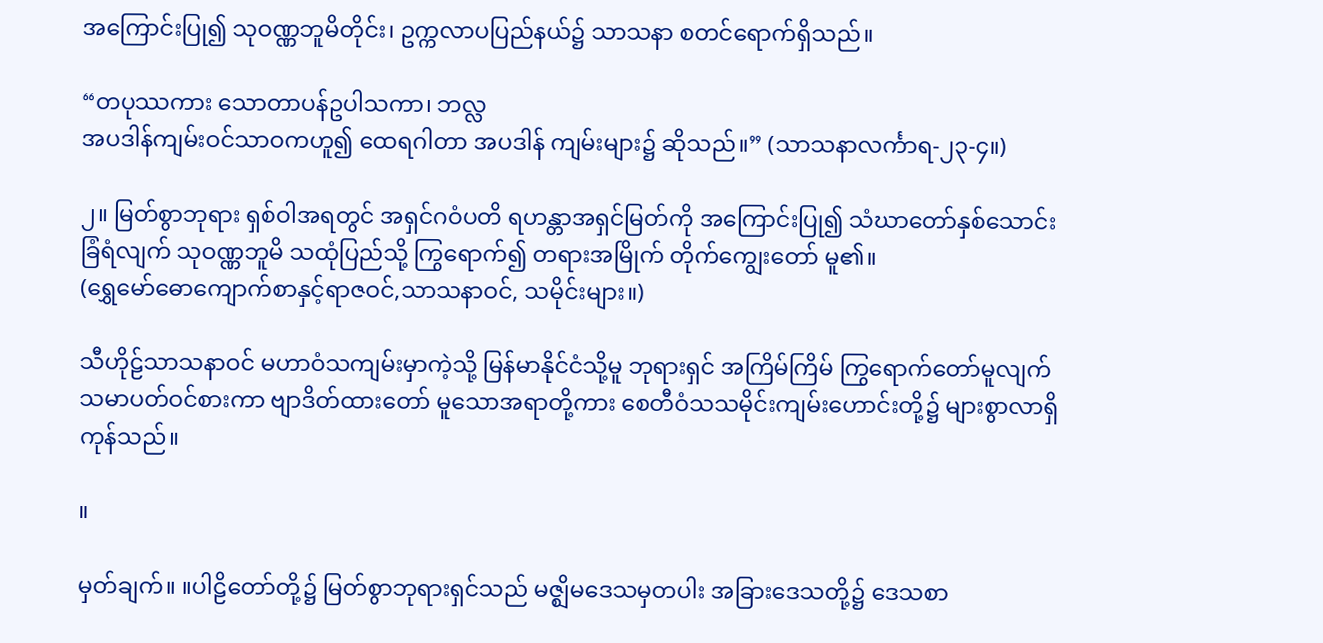အကြောင်းပြု၍ သုဝဏ္ဏဘူမိတိုင်း၊ ဥက္ကလာပပြည်နယ်၌ သာသနာ စတင်ရောက်ရှိသည်။

“တပုဿကား သောတာပန်ဥပါသကာ၊ ဘလ္လ
အပဒါန်ကျမ်းဝင်သာဝကဟူ၍ ထေရဂါတာ အပဒါန် ကျမ်းများ၌ ဆိုသည်။” (သာသနာလင်္ကာရ-၂၃-၄။)

၂။ မြတ်စွာဘုရား ရှစ်ဝါအရတွင် အရှင်ဂဝံပတိ ရဟန္တာအရှင်မြတ်ကို အကြောင်းပြု၍ သံဃာတော်နှစ်သောင်း ခြံရံလျက် သုဝဏ္ဏဘူမိ သထုံပြည်သို့ ကြွရောက်၍ တရားအမြိုက် တိုက်ကျွေးတော် မူ၏။
(ရွှေမော်ဓောကျောက်စာနှင့်ရာဇဝင်,သာသနာဝင်, သမိုင်းများ။)

သီဟိုဠ်သာသနာဝင် မဟာဝံသကျမ်းမှာကဲ့သို့ မြန်မာနိုင်ငံသို့မူ ဘုရားရှင် အကြိမ်ကြိမ် ကြွရောက်တော်မူလျက် သမာပတ်ဝင်စားကာ ဗျာဒိတ်ထားတော် မူသောအရာတို့ကား စေတီဝံသသမိုင်းကျမ်းဟောင်းတို့၌ များစွာလာရှိကုန်သည်။

။

မှတ်ချက်။ ။ပါဠိတော်တို့၌ မြတ်စွာဘုရားရှင်သည် မဇ္ဈိမဒေသမှတပါး အခြားဒေသတို့၌ ဒေသစာ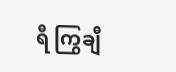ရီ ကြွချီ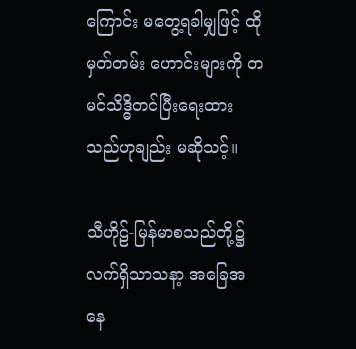ကြောင်း မတွေ့ရခါမျှဖြင့် ထိုမှတ်တမ်း ဟောင်းများကို တမင်သိဒ္ဓိတင်ပြီးရေးထားသည်ဟုချည်း မဆိုသင့်။

သီဟိုဠ်-မြန်မာစသည်တို့၌ လက်ရှိသာသနာ့ အခြေအနေ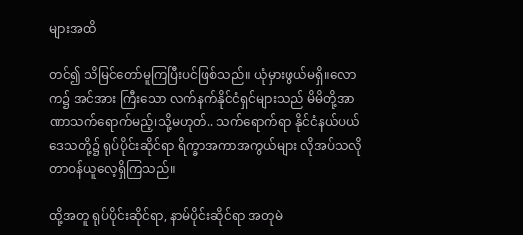များအထိ

တင်၍ သိမြင်တော်မူကြပြီးပင်ဖြစ်သည်။ ယုံမှားဖွယ်မရှိ။လောက၌ အင်အား ကြီးသော လက်နက်နိုင်ငံရှင်များသည် မိမိတို့အာဏာသက်ရောက်မည့်၊သို့မဟုတ်.. သက်ရောက်ရာ နိုင်ငံနယ်ပယ်ဒေသတို့၌ ရုပ်ပိုင်းဆိုင်ရာ ရိက္ခာအကာအကွယ်များ လိုအပ်သလို တာဝန်ယူလေ့ရှိကြသည်။

ထို့အတူ ရုပ်ပိုင်းဆိုင်ရာ, နာမ်ပိုင်းဆိုင်ရာ အတုမဲ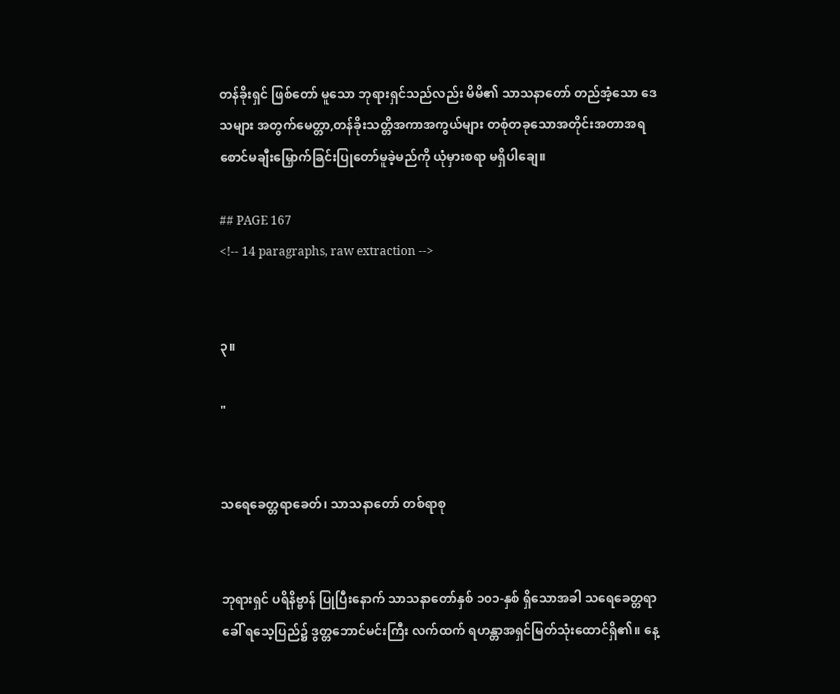တန်ခိုးရှင် ဖြစ်တော် မူသော ဘုရားရှင်သည်လည်း မိမိ၏ သာသနာတော် တည်အံ့သော ဒေသများ အတွက်မေတ္တာ,တန်ခိုးသတ္တိအကာအကွယ်များ တစုံတခုသောအတိုင်းအတာအရ စောင်မချီးမြှောက်ခြင်းပြုတော်မူခဲ့မည်ကို ယုံမှားစရာ မရှိပါချေ။

## PAGE 167
<!-- 14 paragraphs, raw extraction -->


၃။

"


သရေခေတ္တရာခေတ်၊ သာသနာတော် တစ်ရာစု


ဘုရားရှင် ပရိနိဗ္ဗာန် ပြုပြီးနောက် သာသနာတော်နှစ် ၁၀၁-နှစ် ရှိသောအခါ သရေခေတ္တရာခေါ် ရသေ့ပြည်၌ ဒွတ္တဘောင်မင်းကြီး လက်ထက် ရဟန္တာအရှင်မြတ်သုံးထောင်ရှိ၏။ နေ့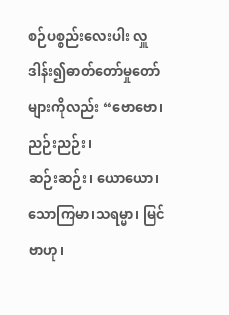စဉ်ပစ္စည်းလေးပါး လှူဒါန်း၍ဓာတ်တော်မှုတော်များကိုလည်း “ဗောဗော၊ ညဉ်းညဉ်း၊
ဆဉ်းဆဉ်း၊ ယောယော၊ သောကြမာ၊သရမ္မာ၊ မြင်ဗာဟု၊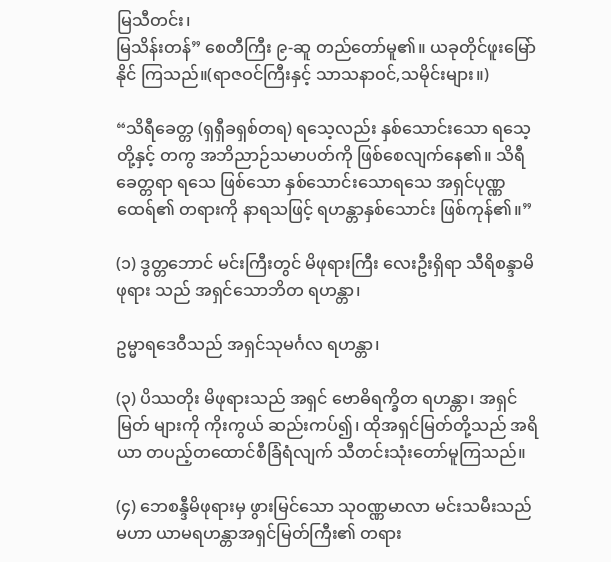မြသီတင်း၊
မြသိန်းတန်” စေတီကြီး ၉-ဆူ တည်တော်မူ၏။ ယခုတိုင်ဖူးမြော်နိုင် ကြသည်။(ရာဇဝင်ကြီးနှင့် သာသနာဝင်,သမိုင်းများ။)

“သိရီခေတ္တ (ရှရှီခရှစ်တရ) ရသေ့လည်း နှစ်သောင်းသော ရသေ့တို့နှင့် တကွ အဘိညာဉ်သမာပတ်ကို ဖြစ်စေလျက်နေ၏။ သိရီခေတ္တရာ ရသေ ဖြစ်သော နှစ်သောင်းသောရသေ အရှင်ပုဏ္ဏထေရ်၏ တရားကို နာရသဖြင့် ရဟန္တာနှစ်သောင်း ဖြစ်ကုန်၏။”

(၁) ဒွတ္တဘောင် မင်းကြီးတွင် မိဖုရားကြီး လေးဦးရှိရာ သီရိစန္ဒာမိဖုရား သည် အရှင်သောဘိတ ရဟန္တာ၊

ဥမ္မာရဒေဝီသည် အရှင်သုမင်္ဂလ ရဟန္တာ၊

(၃) ပိဿတိုး မိဖုရားသည် အရှင် ဗောဓိရက္ခိတ ရဟန္တာ၊ အရှင်မြတ် များကို ကိုးကွယ် ဆည်းကပ်၍၊ ထိုအရှင်မြတ်တို့သည် အရိယာ တပည့်တထောင်စီခြံရံလျက် သီတင်းသုံးတော်မူကြသည်။

(၄) ဘေစန္ဒီမိဖုရားမှ ဖွားမြင်သော သုဝဏ္ဏမာလာ မင်းသမီးသည် မဟာ ယာမရဟန္တာအရှင်မြတ်ကြီး၏ တရား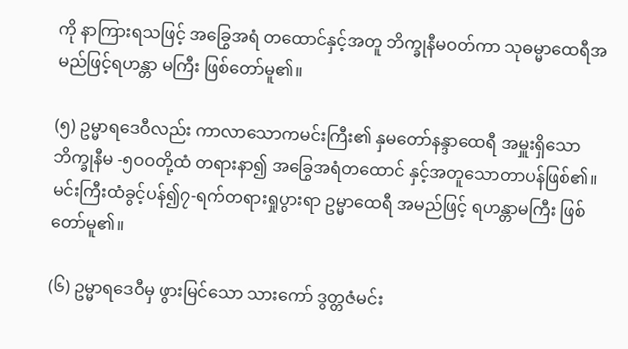ကို နာကြားရသဖြင့် အခြွေအရံ တထောင်နှင့်အတူ ဘိက္ခုနီမဝတ်ကာ သုဓမ္မာထေရီအမည်ဖြင့်ရဟန္တာ မကြီး ဖြစ်တော်မူ၏။

(၅) ဥမ္မာရဒေဝီလည်း ကာလာသောကမင်းကြီး၏ နှမတော်နန္ဒာထေရီ အမှူးရှိသော ဘိက္ခုနီမ -၅ဝဝတို့ထံ တရားနာ၍ အခြွေအရံတထောင် နှင့်အတူသောတာပန်ဖြစ်၏။ မင်းကြီးထံခွင့်ပန်၍၇-ရက်တရားရှုပွားရာ ဥမ္မာထေရီ အမည်ဖြင့် ရဟန္တာမကြီး ဖြစ်တော်မူ၏။

(၆) ဥမ္မာရဒေဝီမှ ဖွားမြင်သော သားကော် ဒွတ္တဇံမင်း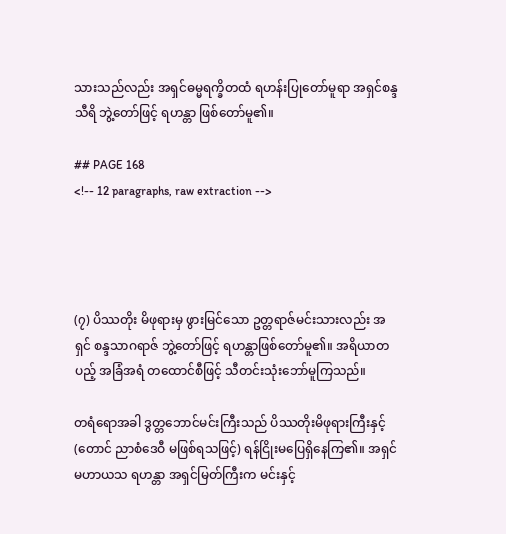သားသည်လည်း အရှင်ဓမ္မရက္ခိတထံ ရဟန်းပြုတော်မူရာ အရှင်စန္ဒသီရိ ဘွဲ့တော်ဖြင့် ရဟန္တာ ဖြစ်တော်မူ၏။

## PAGE 168
<!-- 12 paragraphs, raw extraction -->




(၇) ပိဿတိုး မိဖုရားမှ ဖွားမြင်သော ဥတ္တရာဇ်မင်းသားလည်း အရှင် စန္ဒသာဂရာဇ် ဘွဲ့တော်ဖြင့် ရဟန္တာဖြစ်တော်မူ၏။ အရိယာတပည့် အခြံအရံ တထောင်စီဖြင့် သီတင်းသုံးဘော်မူကြသည်။

တရံရောအခါ ဒွတ္တဘောင်မင်းကြီးသည် ပိဿတိုးမိဖုရားကြီးနှင့်(တောင် ညာစံဒေဝီ မဖြစ်ရသဖြင့်) ရန်ငြိုးမပြေရှိနေကြ၏။ အရှင်မဟာယသ ရဟန္တာ အရှင်မြတ်ကြီးက မင်းနှင့်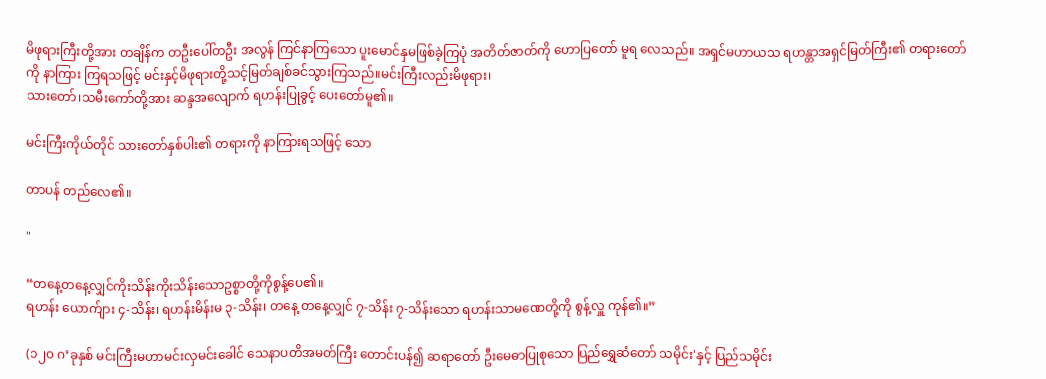မိဖုရားကြီးတို့အား တချိန်က တဦးပေါ်တဦး အလွန် ကြင်နာကြသော ပူးမောင်နှမဖြစ်ခဲ့ကြပုံ အတိတ်ဇာတ်ကို ဟောပြတော် မူရ လေသည်။ အရှင်မဟာယသ ရဟန္တာအရှင်မြတ်ကြီး၏ တရားတော်ကို နာကြား ကြရသဖြင့် မင်းနှင့်မိဖုရားတို့သင့်မြတ်ချစ်ခင်သွားကြသည်။မင်းကြီးလည်းမိဖုရား၊
သားတော်၊သမီးကော်တို့အား ဆန္ဒအလျောက် ရဟန်းပြုခွင့် ပေးတော်မူ၏။

မင်းကြီးကိုယ်တိုင် သားတော်နှစ်ပါး၏ တရားကို နာကြားရသဖြင့် သော

တာပန် တည်လေ၏။

"

“တနေ့တနေ့လျှင်ကိုးသိန်းကိုးသိန်းသောဥစ္စာတို့ကိုစွန့်ပေ၏။
ရဟန်း ယောက်ျား ၄-သိန်း၊ ရဟန်းမိန်းမ ၃-သိန်း၊ တနေ့ တနေ့လျှင် ၇-သိန်း ၇-သိန်းသော ရဟန်းသာမဏေတို့ကို စွန့်လှူ ကုန်၏။”

(၁၂၀ ဂ’ခုနှစ် မင်းကြီးမဟာမင်းလှမင်းခေါင် သေနာပတိအမတ်ကြီး တောင်းပန်၍ ဆရာတော် ဦးမေဓာပြုစုသော ပြည်ရွှေဆံတော် သမိုင်း'နှင့် ပြည်သမိုင်း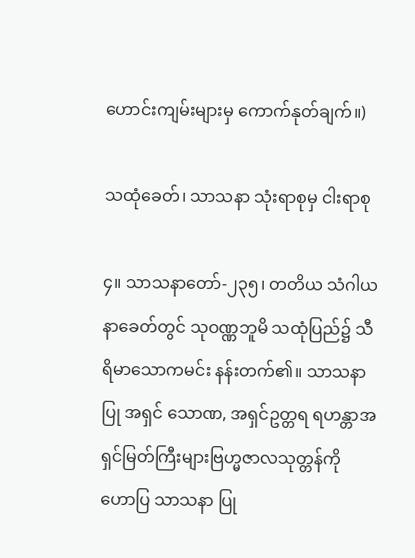ဟောင်းကျမ်းများမှ ကောက်နုတ်ချက်။)

သထုံခေတ်၊ သာသနာ သုံးရာစုမှ ငါးရာစု

၄။ သာသနာတော်-၂၃၅၊ တတိယ သံဂါယနာခေတ်တွင် သုဝဏ္ဏဘူမိ သထုံပြည်၌ သီရိမာသောကမင်း နန်းတက်၏။ သာသနာပြု အရှင် သောဏ, အရှင်ဥတ္တရ ရဟန္တာအရှင်မြတ်ကြီးများဗြဟ္မဇာလသုတ္တန်ကို ဟောပြ သာသနာ ပြု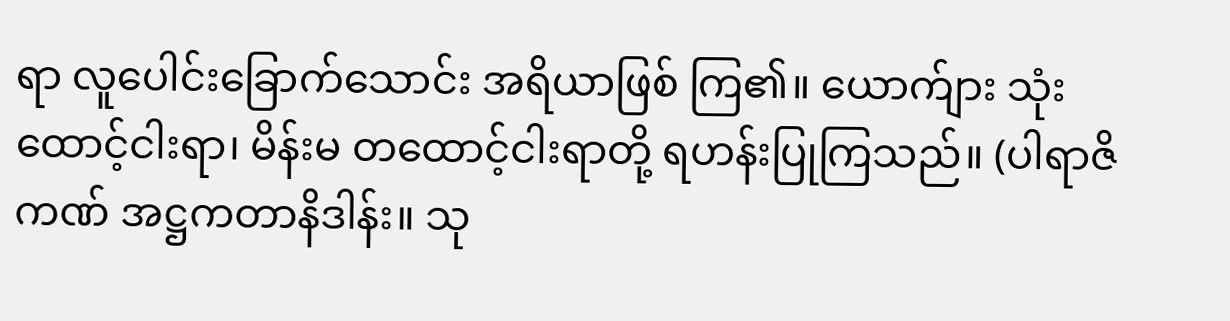ရာ လူပေါင်းခြောက်သောင်း အရိယာဖြစ် ကြ၏။ ယောက်ျား သုံးထောင့်ငါးရာ၊ မိန်းမ တထောင့်ငါးရာတို့ ရဟန်းပြုကြသည်။ (ပါရာဇိကဏ် အဋ္ဌကတာနိဒါန်း။ သု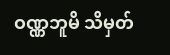ဝဏ္ဏဘူမိ သိမှတ်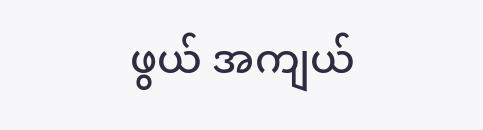ဖွယ် အကျယ်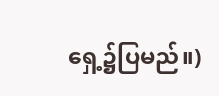ရှေ့၌ပြမည်။)